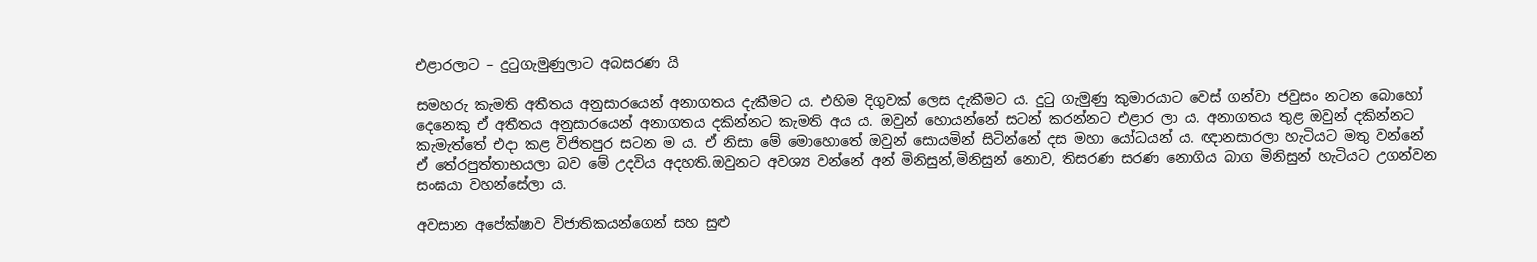එළාරලාට – දුටුගැමුණුලාට අබසරණ යි

සමහරු කැමති අතීතය අනුසාරයෙන් අනාගතය දැකීමට ය. එහිම දිගුවක් ලෙස දැකීමට ය. දුටු ගැමුණු කුමාරයාට වෙස් ගන්වා ජවුසං නටන බොහෝ දෙනෙකු ඒ අතීතය අනුසාරයෙන් අනාගතය දකින්නට කැමති අය ය. ඔවුන් හොයන්නේ සටන් කරන්නට එළාර ලා ය. අනාගතය තුළ ඔවුන් දකින්නට කැමැත්තේ එදා කළ විජිතපුර සටන ම ය. ඒ නිසා මේ මොහොතේ ඔවුන් සොයමින් සිටින්නේ දස මහා යෝධයන් ය. ඥානසාරලා හැටියට මතු වන්නේ ඒ තේරපුත්තාභයලා බව මේ උදවිය අදහති.ඔවුනට අවශ්‍ය වන්නේ අන් මිනිසුන්,මිනිසුන් නොව, තිසරණ සරණ නොගිය බාග මිනිසුන් හැටියට උගන්වන සංඝයා වහන්සේලා ය.

අවසාන අපේක්ෂාව විජාතිකයන්ගෙන් සහ සුළු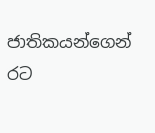ජාතිකයන්ගෙන් රට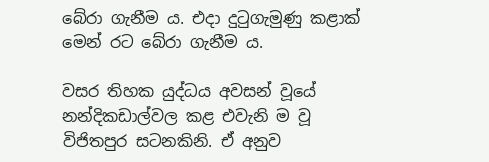බේරා ගැනීම ය. එදා දුටුගැමුණු කළාක් මෙන් රට බේරා ගැනීම ය.

වසර තිහක යුද්ධය අවසන් වූයේ නන්දිකඩාල්වල කළ එවැනි ම වූ විජිතපුර සටනකිනි. ඒ අනුව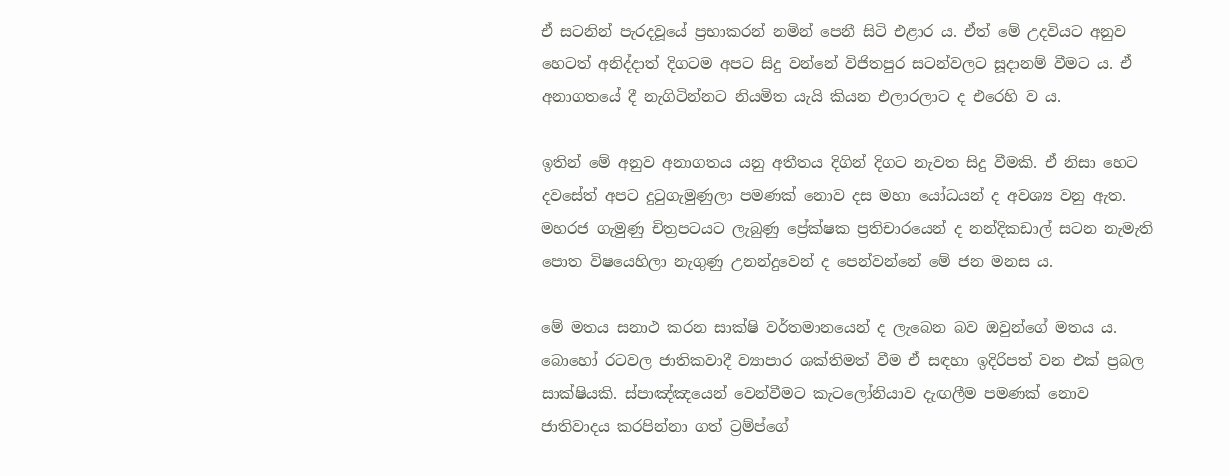ඒ සටනින් පැරදවූයේ ප්‍රභාකරන් නමින් පෙනී සිටි එළාර ය. ඒත් මේ උදවියට අනුව හෙටත් අනිද්දාත් දිගටම අපට සිදු වන්නේ විජිතපුර සටන්වලට සූදානම් වීමට ය. ඒ අනාගතයේ දී නැගිටින්නට නියමිත යැයි කියන එලාරලාට ද එරෙහි ව ය.

ඉතින් මේ අනුව අනාගතය යනු අතීතය දිගින් දිගට නැවත සිදු වීමකි. ඒ නිසා හෙට දවසේත් අපට දුටුගැමුණුලා පමණක් නොව දස මහා යෝධයන් ද අවශ්‍ය වනු ඇත. මහරජ ගැමුණු චිත්‍රපටයට ලැබුණු ප්‍රේක්ෂක ප්‍රතිචාරයෙන් ද නන්දිකඩාල් සටන නැමැති පොත විෂයෙහිලා නැගුණු උනන්දුවෙන් ද පෙන්වන්නේ මේ ජන මනස ය.

මේ මතය සනාථ කරන සාක්ෂි වර්තමානයෙන් ද ලැබෙන බව ඔවුන්ගේ මතය ය. බොහෝ රටවල ජාතිකවාදී ව්‍යාපාර ශක්තිමත් වීම ඒ සඳහා ඉදිරිපත් වන එක් ප්‍රබල සාක්ෂියකි. ස්පාඤ්ඤයෙන් වෙන්වීමට කැටලෝනියාව දැඟලීම පමණක් නොව ජාතිවාදය කරපින්නා ගත් ට්‍රම්ප්ගේ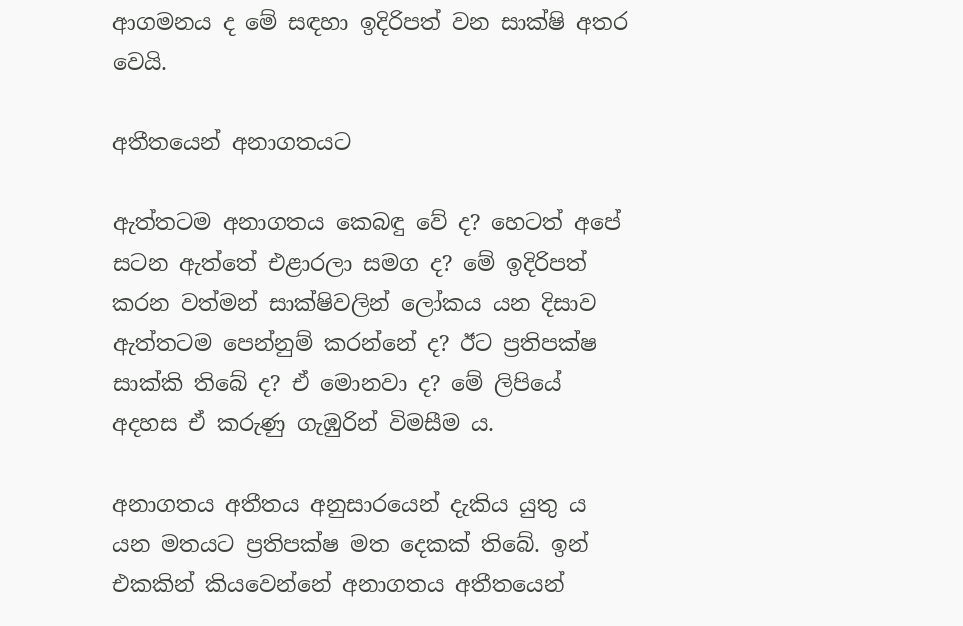ආගමනය ද මේ සඳහා ඉදිරිපත් වන සාක්ෂි අතර වෙයි.

අතීතයෙන් අනාගතයට

ඇත්තටම අනාගතය කෙබඳු වේ ද? හෙටත් අපේ සටන ඇත්තේ එළාරලා සමග ද? මේ ඉදිරිපත් කරන වත්මන් සාක්ෂිවලින් ලෝකය යන දිසාව ඇත්තටම පෙන්නුම් කරන්නේ ද? ඊට ප්‍රතිපක්ෂ සාක්කි තිබේ ද? ඒ මොනවා ද? මේ ලිපියේ අදහස ඒ කරුණු ගැඹුරින් විමසීම ය.

අනාගතය අතීතය අනුසාරයෙන් දැකිය යුතු ය යන මතයට ප්‍රතිපක්ෂ මත දෙකක් තිබේ. ඉන් එකකින් කියවෙන්නේ අනාගතය අතීතයෙන්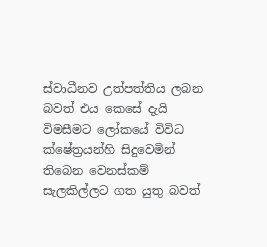ස්වාධීනව උත්පත්තිය ලබන බවත් එය කෙසේ දැයි විමසීමට ලෝකයේ විවිධ ක්ෂේත්‍රයන්හි සිදුවෙමින් තිබෙන වෙනස්කම් සැලකිල්ලට ගත යුතු බවත්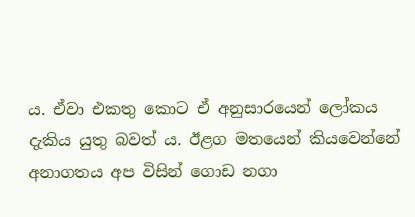ය. ඒවා එකතු කොට ඒ අනුසාරයෙන් ලෝකය දැකිය යුතු බවත් ය. ඊළග මතයෙන් කියවෙන්නේ අනාගතය අප විසින් ගොඩ නගා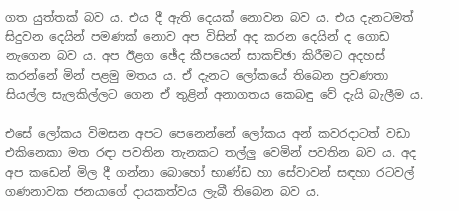ගත යුත්තක් බව ය. එය දී ඇති දෙයක් නොවන බව ය. එය දැනටමත් සිදුවන දෙයින් පමණක් නොව අප විසින් අද කරන දෙයින් ද ගොඩ නැගෙන බව ය. අප ඊළග ඡේද කීපයෙන් සාකච්ඡා කිරීමට අදහස් කරන්නේ මින් පළමු මතය ය. ඒ දැනට ලෝකයේ තිබෙන ප්‍රවණතා සියල්ල සැලකිල්ලට ගෙන ඒ තුළින් අනාගතය කෙබඳු වේ දැයි බැලීම ය.

එසේ ලෝකය විමසන අපට පෙනෙන්නේ ලෝකය අන් කවරදාටත් වඩා එකිනෙකා මත රඳා පවතින තැනකට තල්ලු වෙමින් පවතින බව ය. අද අප කඩෙන් මිල දී ගන්නා බොහෝ භාණ්ඩ හා සේවාවන් සඳහා රටවල් ගණනාවක ජනයාගේ දායකත්වය ලැබී තිබෙන බව ය.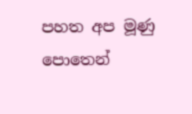පහත අප මූණු පොතෙන්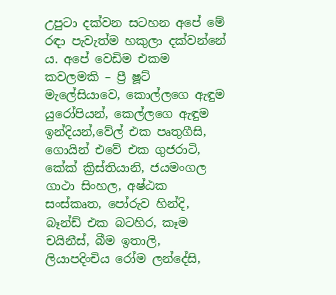උපුටා දක්වන සටහන අපේ මේ රඳා පැවැත්ම හකුලා දක්වන්නේ ය. අපේ වෙඩිම එකම කවලමකි – ප්‍රී ෂූට් මැලේසියාවෙ, කොල්ලගෙ ඇඳුම යුරෝපියන්, කෙල්ලගෙ ඇඳුම ඉන්දියන්,වේල් එක පෘතුගීසි, ගොයින් එවේ එක ගුජරාටි, කේක් ක්‍රිස්තියානි, ජයමංගල ගාථා සිංහල, අෂ්ඨක සංස්කෘත, පෝරුව හින්දි, බෑන්ඩ් එක බටහිර, කෑම චයිනීස්, බීම ඉතාලි, ලියාපදිංචිය රෝම ලන්දේසි,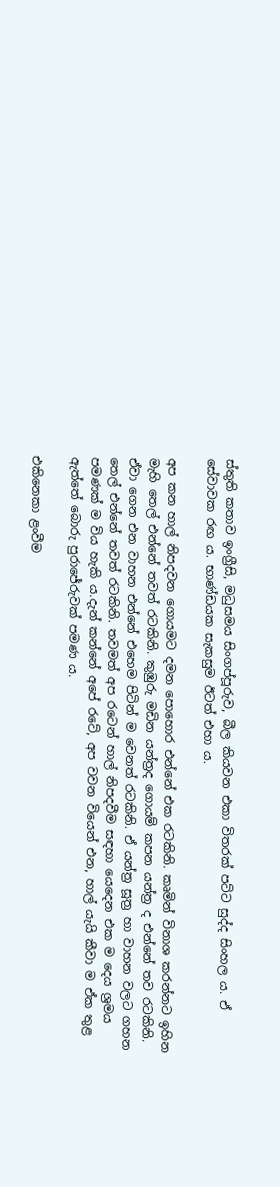ස්තුති කතාව ඉංග්‍රීසි, මධුසමය සිංගප්පූරුව, බීල කියවන එකා විතරක් පට්ට සුද්ද සිංහල ය. ඒ සේවාවක රඟ ය. භාණ්ඩයක සැකසුම ඊටත් එහා ය.

අප කන හාල් නිපදවන ගොයමට දමන පොහොර එන්නේ එක රටකිනි. කෘමින් විනාශ කරන්නට ඉහින මැහි තෙල් එන්නේ තවත් රටකිනි. කුඹුරු මඩින යන්ත්‍රද ගොයම් කපන යන්ත්‍ර ද එන්නේ තව රටකිනි. ඒවා ගෙන එන වාහන එන්නේ එහෙම පිටින් ම වෙනත් රටකිනි. ඒ යන්ත්‍ර සූත්‍ර හා වාහන වලට ගහන තෙල් එන්නේ තවත් රටකිනි. තවමත් අප රටෙන් හාල් නිපදවීම සඳහා යෙදෙන එක ම දෙය ශ්‍රමය පමණක් ම විය හැකි ය.දැන් කන්නේ අපේ රටේ, අප වවන වියෙන් එන, හාල් යැයි කීවා ම ඒක තුළ ඇත්තේ බොරු පුරාජේරුවක් පමණ ය.

එකිනෙකා ළංවීම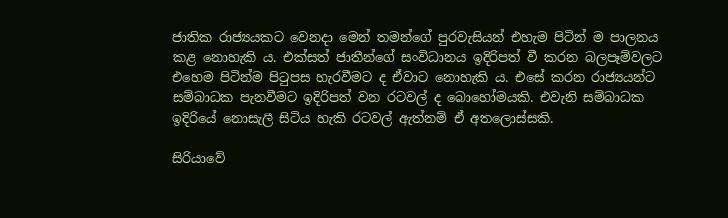ජාතික රාජ්‍යයකට වෙනදා මෙන් තමන්ගේ පුරවැසියන් එහැම පිටින් ම පාලනය කළ නොහැකි ය. එක්සත් ජාතීන්ගේ සංවිධානය ඉදිරිපත් වී කරන බලපෑම්වලට එහෙම පිටින්ම පිටුපස හැරවීමට ද ඒවාට නොහැකි ය. එසේ කරන රාජ්‍යයන්ට සම්බාධක පැනවීමට ඉදිරිපත් වන රටවල් ද බොහෝමයකි. එවැනි සම්බාධක ඉදිරියේ නොසැලී සිටිය හැකි රටවල් ඇත්නම් ඒ අතලොස්සකි.

සිරියාවේ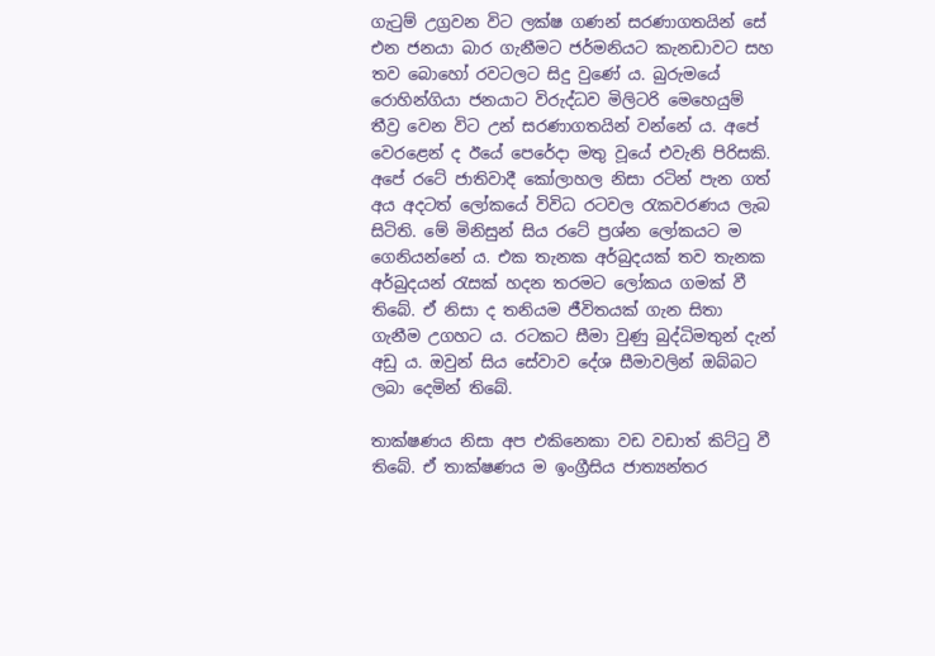ගැටුම් උග්‍රවන විට ලක්ෂ ගණන් සරණාගතයින් සේ එන ජනයා බාර ගැනීමට ජර්මනියට කැනඩාවට සහ තව බොහෝ රවටලට සිදු වුණේ ය. බුරුමයේ රොහින්ගියා ජනයාට විරුද්ධව මිලිටරි මෙහෙයුම් තීව්‍ර වෙන විට උන් සරණාගතයින් වන්නේ ය. අපේ වෙරළෙන් ද ඊයේ පෙරේදා මතු වූයේ එවැනි පිරිසකි. අපේ රටේ ජාතිවාදී කෝලාහල නිසා රටින් පැන ගත් අය අදටත් ලෝකයේ විවිධ රටවල රැකවරණය ලැබ සිටිති. මේ මිනිසුන් සිය රටේ ප්‍රශ්න ලෝකයට ම ගෙනියන්නේ ය. එක තැනක අර්බුදයක් තව තැනක අර්බුදයන් රැසක් හදන තරමට ලෝකය ගමක් වී තිබේ. ඒ නිසා ද තනියම ජීවිතයක් ගැන සිතා ගැනීම උගහට ය. රටකට සීමා වුණු බුද්ධිමතුන් දැන් අඩු ය. ඔවුන් සිය සේවාව දේශ සීමාවලින් ඔබ්බට ලබා දෙමින් තිබේ.

තාක්ෂණය නිසා අප එකිනෙකා වඩ වඩාත් කිට්ටු වී තිබේ. ඒ තාක්ෂණය ම ඉංග්‍රීසිය ජාත්‍යන්තර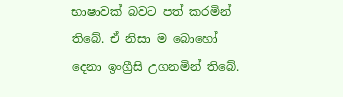භාෂාවක් බවට පත් කරමින් තිබේ. ඒ නිසා ම බොහෝ දෙනා ඉංග්‍රීසි උගනමින් තිබේ.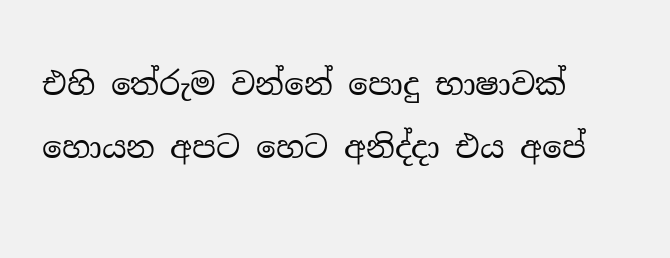එහි තේරුම වන්නේ පොදු භාෂාවක් හොයන අපට හෙට අනිද්දා එය අපේ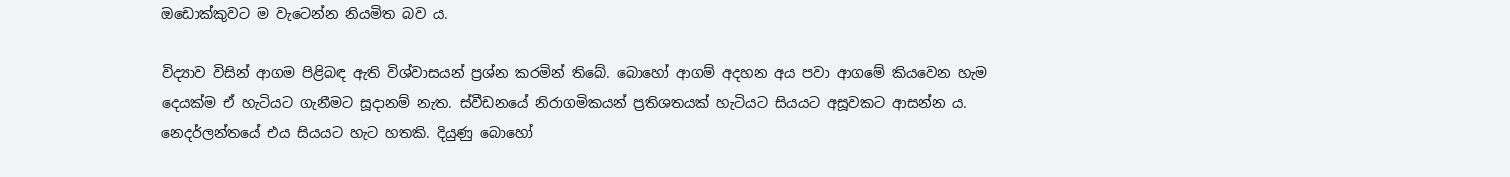ඔඩොක්කුවට ම වැටෙන්න නියමිත බව ය.

විද්‍යාව විසින් ආගම පිළිබඳ ඇති විශ්වාසයන් ප්‍රශ්න කරමින් තිබේ. බොහෝ ආගම් අදහන අය පවා ආගමේ කියවෙන හැම දෙයක්ම ඒ හැටියට ගැනීමට සූදානම් නැත. ස්වීඩනයේ නිරාගමිකයන් ප්‍රතිශතයක් හැටියට සියයට අසූවකට ආසන්න ය. නෙදර්ලන්තයේ එය සියයට හැට හතකි. දියුණු බොහෝ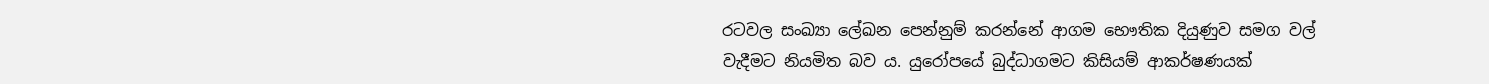රටවල සංඛ්‍යා ලේඛන පෙන්නුම් කරන්නේ ආගම භෞතික දියුණුව සමග වල් වැදීමට නියමිත බව ය. යුරෝපයේ බුද්ධාගමට කිසියම් ආකර්ෂණයක්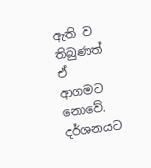ඇති ව තිබුණත් ඒ ආගමට නොවේ. දර්ශනයට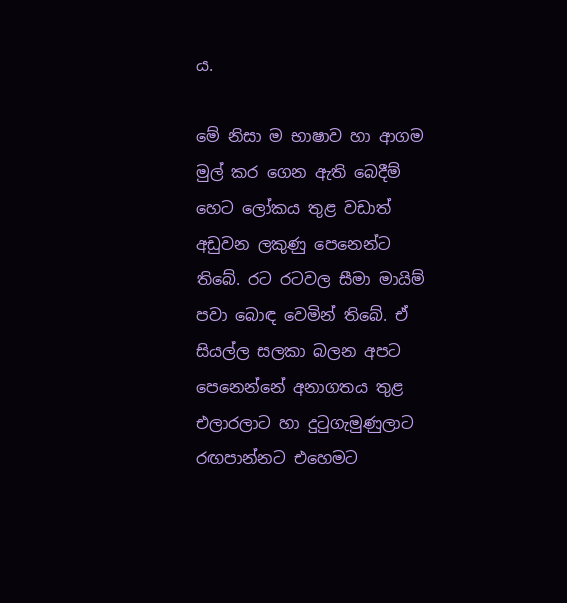ය.

මේ නිසා ම භාෂාව හා ආගම මුල් කර ගෙන ඇති බෙදීම් හෙට ලෝකය තුළ වඩාත් අඩුවන ලකුණු පෙනෙන්ට තිබේ. රට රටවල සීමා මායිම් පවා බොඳ වෙමින් තිබේ. ඒ සියල්ල සලකා බලන අපට පෙනෙන්නේ අනාගතය තුළ එලාරලාට හා දුටුගැමුණුලාට රඟපාන්නට එහෙමට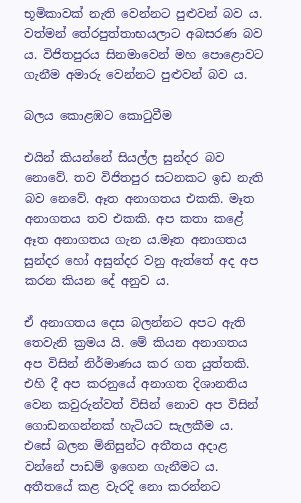භූමිකාවක් නැති වෙන්නට පුළුවන් බව ය. වත්මන් තේරපුත්තාභයලාට අබසරණ බව ය. විජිතපුරය සිනමාවෙන් මහ පොළොවට ගැනීම අමාරු වෙන්නට පුළුවන් බව ය.

බලය කොළඹට කොටුවීම

එයින් කියන්නේ සියල්ල සුන්දර බව නොවේ. තව විජිතපුර සටනකට ඉඩ නැති බව නෙවේ. ඈත අනාගතය එකකි. මෑත අනාගතය තව එකකි. අප කතා කළේ ඈත අනාගතය ගැන ය.මෑත අනාගතය සුන්දර හෝ අසුන්දර වනු ඇත්තේ අද අප කරන කියන දේ අනුව ය.

ඒ අනාගතය දෙස බලන්නට අපට ඇති තෙවැනි ක්‍රමය යි. මේ කියන අනාගතය අප විසින් නිර්මාණය කර ගත යුත්තකි. එහි දී අප කරනුයේ අනාගත දිශානතිය වෙන කවුරුන්වත් විසින් නොව අප විසින් ගොඩනගන්නක් හැටියට සැලකීම ය. එසේ බලන මිනිසුන්ට අතීතය අදාළ වන්නේ පාඩම් ඉගෙන ගැනීමට ය. අතීතයේ කළ වැරදි නො කරන්නට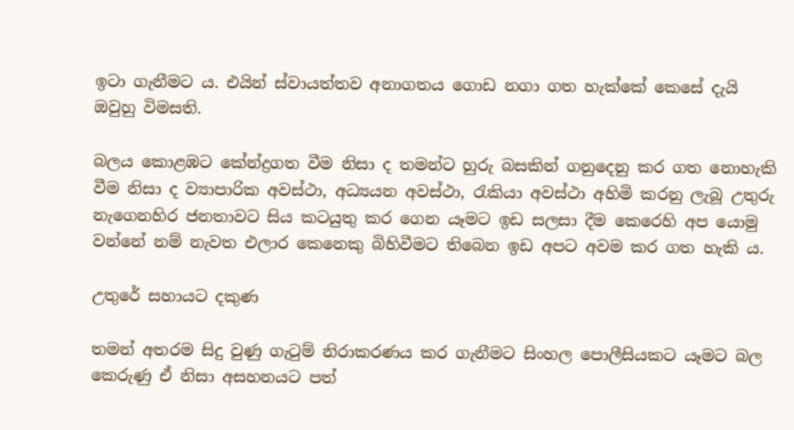ඉටා ගැනීමට ය. එයින් ස්වායත්තව අනාගතය ගොඩ නගා ගත හැක්කේ කෙසේ දැයි ඔවුහු විමසති.

බලය කොළඹට කේන්ද්‍රගත වීම නිසා ද තමන්ට හුරු බසකින් ගනුදෙනු කර ගත නොහැකි වීම නිසා ද ව්‍යාපාරික අවස්ථා, අධ්‍යයන අවස්ථා, රැකියා අවස්ථා අහිමි කරනු ලැබූ උතුරු නැගෙනහිර ජනතාවට සිය කටයුතු කර ගෙන යෑමට ඉඩ සලසා දීම කෙරෙහි අප යොමු වන්නේ නම් නැවත එලාර කෙනෙකු බිහිවීමට තිබෙන ඉඩ අපට අවම කර ගත හැකි ය.

උතුරේ සහායට දකුණ

තමන් අතරම සිදු වුණු ගැටුම් නිරාකරණය කර ගැනීමට සිංහල පොලීසියකට යෑමට බල කෙරුණු ඒ නිසා අසහනයට පත්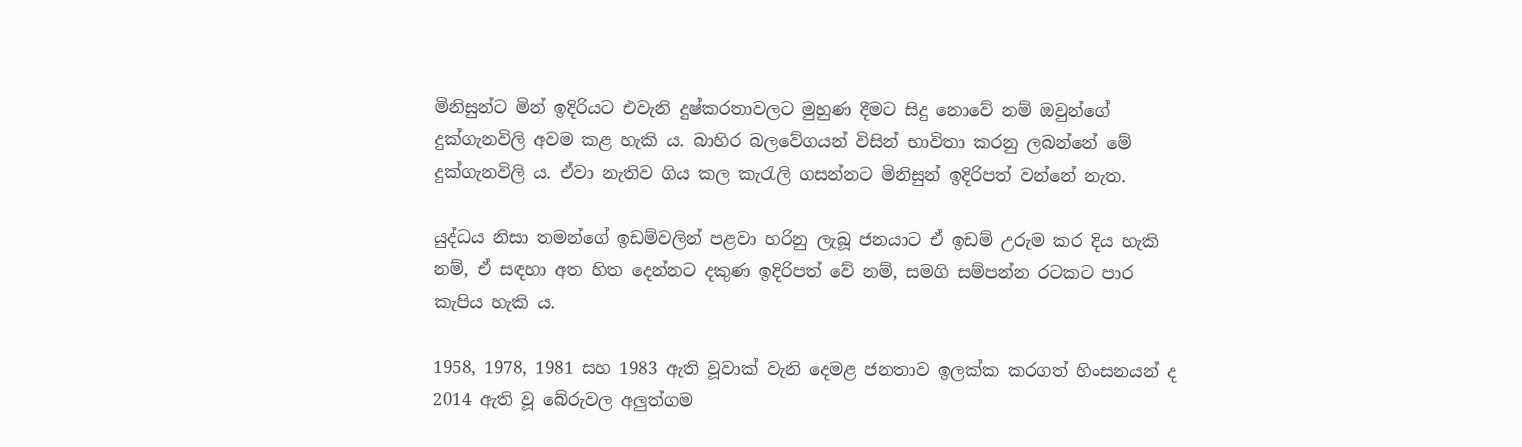මිනිසුන්ට මින් ඉදිරියට එවැනි දුෂ්කරතාවලට මුහුණ දීමට සිදු නොවේ නම් ඔවුන්ගේ දුක්ගැනවිලි අවම කළ හැකි ය. බාහිර බලවේගයන් විසින් භාවිතා කරනු ලබන්නේ මේ දුක්ගැනවිලි ය. ඒවා නැතිව ගිය කල කැරැලි ගසන්නට මිනිසුන් ඉදිරිපත් වන්නේ නැත.

යුද්ධය නිසා තමන්ගේ ඉඩම්වලින් පළවා හරිනු ලැබූ ජනයාට ඒ ඉඩම් උරුම කර දිය හැකි නම්, ඒ සඳහා අත හිත දෙන්නට දකුණ ඉදිරිපත් වේ නම්, සමගි සම්පන්න රටකට පාර කැපිය හැකි ය.

1958, 1978, 1981 සහ 1983 ඇති වූවාක් වැනි දෙමළ ජනතාව ඉලක්ක කරගත් හිංසනයන් ද 2014 ඇති වූ බේරුවල අලුත්ගම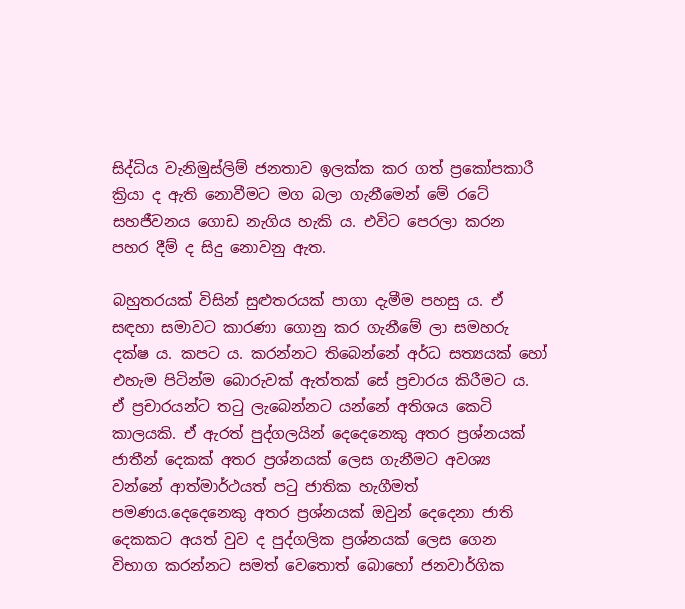සිද්ධිය වැනිමුස්ලිම් ජනතාව ඉලක්ක කර ගත් ප්‍රකෝපකාරී ක්‍රියා ද ඇති නොවීමට මග බලා ගැනීමෙන් මේ රටේ සහජීවනය ගොඩ නැගිය හැකි ය. එවිට පෙරලා කරන පහර දීම් ද සිදු නොවනු ඇත.

බහුතරයක් විසින් සුළුතරයක් පාගා දැමීම පහසු ය. ඒ සඳහා සමාවට කාරණා ගොනු කර ගැනීමේ ලා සමහරු දක්ෂ ය. කපට ය. කරන්නට තිබෙන්නේ අර්ධ සත්‍යයක් හෝ එහැම පිටින්ම බොරුවක් ඇත්තක් සේ ප්‍රචාරය කිරීමට ය. ඒ ප්‍රචාරයන්ට තටු ලැබෙන්නට යන්නේ අතිශය කෙටි කාලයකි. ඒ ඇරත් පුද්ගලයින් දෙදෙනෙකු අතර ප්‍රශ්නයක් ජාතීන් දෙකක් අතර ප්‍රශ්නයක් ලෙස ගැනීමට අවශ්‍ය වන්නේ ආත්මාර්ථයත් පටු ජාතික හැගීමත් පමණය.දෙදෙනෙකු අතර ප්‍රශ්නයක් ඔවුන් දෙදෙනා ජාති දෙකකට අයත් වුව ද පුද්ගලික ප්‍රශ්නයක් ලෙස ගෙන විභාග කරන්නට සමත් වෙතොත් බොහෝ ජනවාර්ගික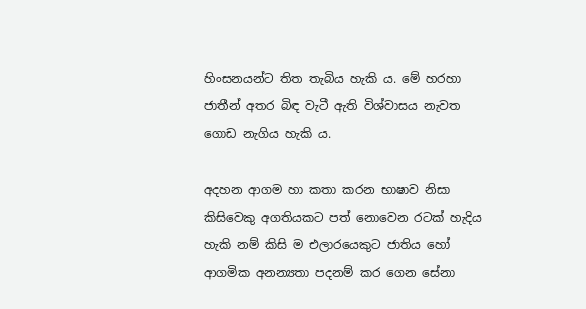හිංසනයන්ට තිත තැබිය හැකි ය. මේ හරහා ජාතීන් අතර බිඳ වැටී ඇති විශ්වාසය නැවත ගොඩ නැගිය හැකි ය.

අදහන ආගම හා කතා කරන භාෂාව නිසා කිසිවෙකු අගතියකට පත් නොවෙන රටක් හැදිය හැකි නම් කිසි ම එලාරයෙකුට ජාතිය හෝ ආගමික අනන්‍යතා පදනම් කර ගෙන සේනා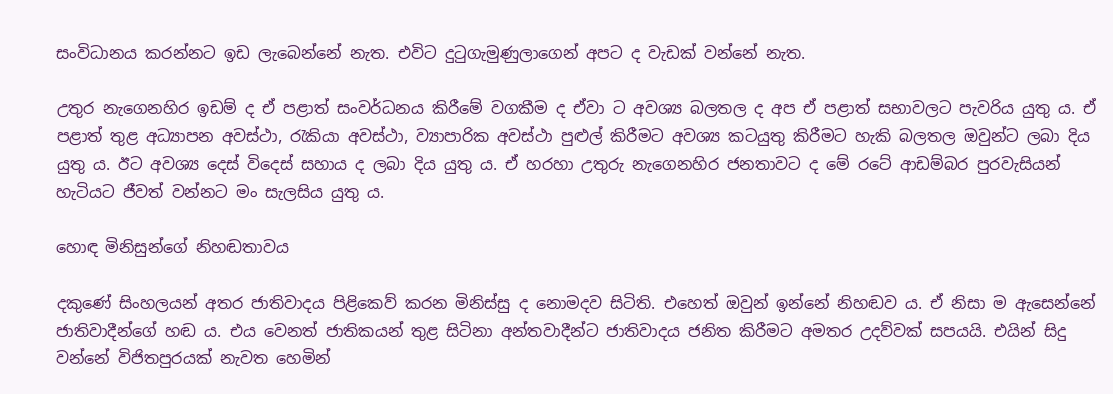සංවිධානය කරන්නට ඉඩ ලැබෙන්නේ නැත. එවිට දුටුගැමුණුලාගෙන් අපට ද වැඩක් වන්නේ නැත.

උතුර නැගෙනහිර ඉඩම් ද ඒ පළාත් සංවර්ධනය කිරීමේ වගකීම ද ඒවා ට අවශ්‍ය බලතල ද අප ඒ පළාත් සභාවලට පැවරිය යුතු ය. ඒ පළාත් තුළ අධ්‍යාපන අවස්ථා, රැකියා අවස්ථා, ව්‍යාපාරික අවස්ථා පුළුල් කිරීමට අවශ්‍ය කටයුතු කිරීමට හැකි බලතල ඔවුන්ට ලබා දිය යුතු ය. ඊට අවශ්‍ය දෙස් විදෙස් සහාය ද ලබා දිය යුතු ය. ඒ හරහා උතුරු නැගෙනහිර ජනතාවට ද මේ රටේ ආඩම්බර පුරවැසියන් හැටියට ජීවත් වන්නට මං සැලසිය යුතු ය.

හොඳ මිනිසුන්ගේ නිහඬතාවය

දකුණේ සිංහලයන් අතර ජාතිවාදය පිළිකෙව් කරන මිනිස්සු ද නොමදව සිටිති. එහෙත් ඔවුන් ඉන්නේ නිහඬව ය. ඒ නිසා ම ඇසෙන්නේ ජාතිවාදීන්ගේ හඬ ය. එය වෙනත් ජාතිකයන් තුළ සිටිනා අන්තවාදීන්ට ජාතිවාදය ජනිත කිරීමට අමතර උදව්වක් සපයයි. එයින් සිදු වන්නේ විජිතපුරයක් නැවත හෙමින්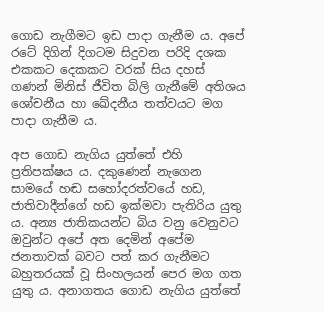ගොඩ නැගීමට ඉඩ පාදා ගැනීම ය. අපේ රටේ දිගින් දිගටම සිදුවන පරිදි දශක එකකට දෙකකට වරක් සිය දහස් ගණන් මිනිස් ජීවිත බිලි ගැනීමේ අතිශය ශෝචනීය හා ඛේදනීය තත්වයට මග පාදා ගැනීම ය.

අප ගොඩ නැගිය යුත්තේ එහි ප්‍රතිපක්ෂය ය. දකුණෙන් නැගෙන සාමයේ හඬ සහෝදරත්වයේ හඩ, ජාතිවාදීන්ගේ හඩ ඉක්මවා පැතිරිය යුතු ය. අන්‍ය ජාතිකයන්ට බිය වනු වෙනුවට ඔවුන්ට අපේ අත දෙමින් අපේම ජනතාවක් බවට පත් කර ගැනීමට බහුතරයක් වූ සිංහලයන් පෙර මග ගත යුතු ය. අනාගතය ගොඩ නැගිය යුත්තේ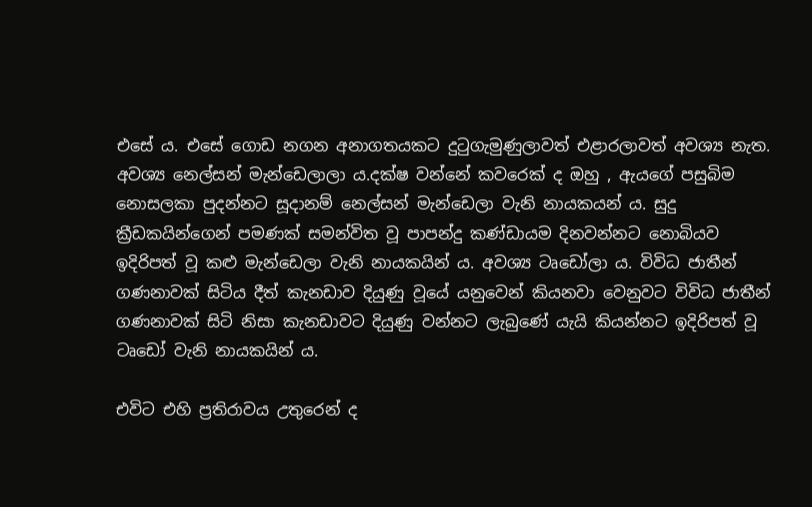එසේ ය. එසේ ගොඩ නගන අනාගතයකට දුටුගැමුණුලාවත් එළාරලාවත් අවශ්‍ය නැත. අවශ්‍ය නෙල්සන් මැන්ඩෙලාලා ය.දක්ෂ වන්නේ කවරෙක් ද ඔහු , ඇයගේ පසුබිම නොසලකා පුදන්නට සූදානම් නෙල්සන් මැන්ඩෙලා වැනි නායකයන් ය. සුදු ක්‍රීඩකයින්ගෙන් පමණක් සමන්විත වූ පාපන්දු කණ්ඩායම දිනවන්නට නොබියව ඉදිරිපත් වූ කළු මැන්ඩෙලා වැනි නායකයින් ය. අවශ්‍ය ටෘඩෝලා ය. විවිධ ජාතීන් ගණනාවක් සිටිය දීත් කැනඩාව දියුණු වූයේ යනුවෙන් කියනවා වෙනුවට විවිධ ජාතීන් ගණනාවක් සිටි නිසා කැනඩාවට දියුණු වන්නට ලැබුණේ යැයි කියන්නට ඉදිරිපත් වූ ටෘඩෝ වැනි නායකයින් ය.

එවිට එහි ප්‍රතිරාවය උතුරෙන් ද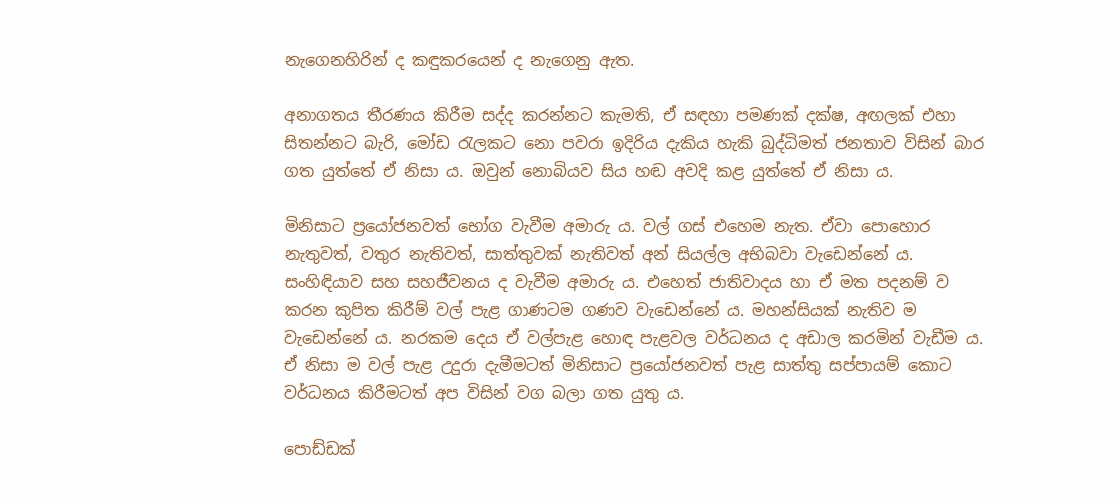නැගෙනහිරින් ද කඳුකරයෙන් ද නැගෙනු ඇත.

අනාගතය තීරණය කිරීම සද්ද කරන්නට කැමති, ඒ සඳහා පමණක් දක්ෂ, අඟලක් එහා සිතන්නට බැරි, මෝඩ රැලකට නො පවරා ඉදිරිය දැකිය හැකි බුද්ධිමත් ජනතාව විසින් බාර ගත යුත්තේ ඒ නිසා ය. ඔවුන් නොබියව සිය හඬ අවදි කළ යුත්තේ ඒ නිසා ය.

මිනිසාට ප්‍රයෝජනවත් භෝග වැවීම අමාරු ය. වල් ගස් එහෙම නැත. ඒවා පොහොර නැතුවත්, වතුර නැතිවත්, සාත්තුවක් නැතිවත් අන් සියල්ල අභිබවා වැඩෙන්නේ ය. සංහිඳියාව සහ සහජීවනය ද වැවීම අමාරු ය. එහෙත් ජාතිවාදය හා ඒ මත පදනම් ව කරන කුපිත කිරීම් වල් පැළ ගාණටම ගණව වැඩෙන්නේ ය. මහන්සියක් නැතිව ම වැඩෙන්නේ ය. නරකම දෙය ඒ වල්පැළ හොඳ පැළවල වර්ධනය ද අඩාල කරමින් වැඩීම ය. ඒ නිසා ම වල් පැළ උදුරා දැමීමටත් මිනිසාට ප්‍රයෝජනවත් පැළ සාත්තු සප්පායම් කොට වර්ධනය කිරීමටත් අප විසින් වග බලා ගත යුතු ය.

පොඩ්ඩක්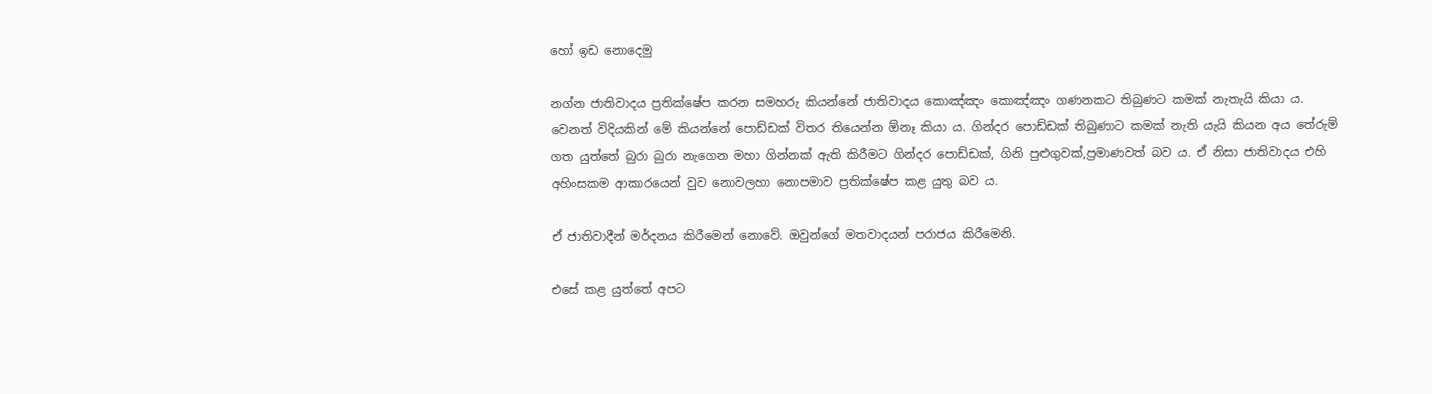හෝ ඉඩ නොදෙමු

නග්න ජාතිවාදය ප්‍රතික්ෂේප කරන සමහරු කියන්නේ ජාතිවාදය කොඤ්ඤං කොඤ්ඤං ගණනකට තිබුණට කමක් නැතැයි කියා ය. වෙනත් විදියකින් මේ කියන්නේ පොඩ්ඩක් විතර තියෙන්න ඕනෑ කියා ය. ගින්දර පොඩ්ඩක් තිබුණාට කමක් නැති යැයි කියන අය තේරුම් ගත යුත්තේ බුරා බුරා නැගෙන මහා ගින්නක් ඇති කිරීමට ගින්දර පොඩ්ඩක්, ගිනි පුළුගුවක්,ප්‍රමාණවත් බව ය. ඒ නිසා ජාතිවාදය එහි අහිංසකම ආකාරයෙන් වුව නොවලහා නොපමාව ප්‍රතික්ෂේප කළ යුතු බව ය.

ඒ ජාතිවාදීන් මර්දනය කිරීමෙන් නොවේ. ඔවුන්ගේ මතවාදයන් පරාජය කිරීමෙනි.

එසේ කළ යුත්තේ අපට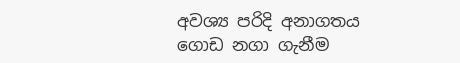අවශ්‍ය පරිදි අනාගතය ගොඩ නගා ගැනීම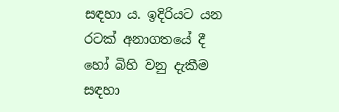සඳහා ය. ඉදිරියට යන රටක් අනාගතයේ දී හෝ බිහි වනු දැකීම සඳහා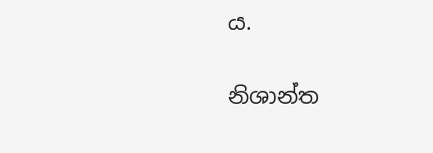ය.

නිශාන්ත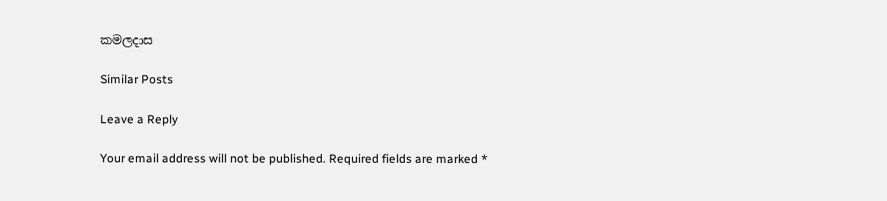කමලදාස

Similar Posts

Leave a Reply

Your email address will not be published. Required fields are marked *